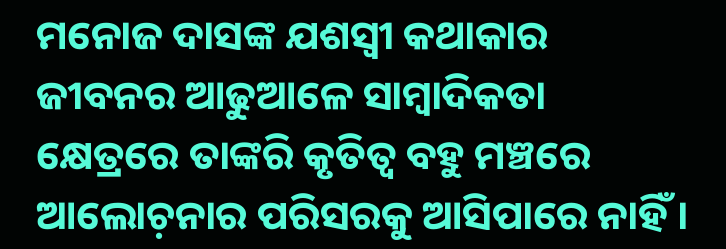ମନୋଜ ଦାସଙ୍କ ଯଶସ୍ୱୀ କଥାକାର ଜୀବନର ଆଢୁଆଳେ ସାମ୍ୱାଦିକତା କ୍ଷେତ୍ରରେ ତାଙ୍କରି କୃତିତ୍ୱ ବହୁ ମଞ୍ଚରେ ଆଲୋଚ଼ନାର ପରିସରକୁ ଆସିପାରେ ନାହିଁ ।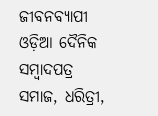ଜୀବନବ୍ୟାପୀ ଓଡ଼ିଆ ଦୈନିକ ସମ୍ୱାଦପତ୍ର ସମାଜ, ଧରିତ୍ରୀ,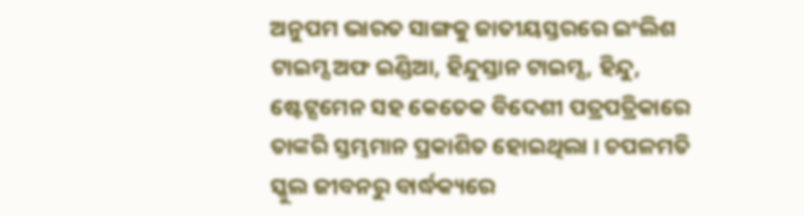ଅନୁପମ ଭାରତ ସାଙ୍ଗକୁ ଜାତୀୟସ୍ତରରେ ଇଂଲିଶ ଟାଇମ୍ସ ଅଫ ଇଣ୍ଡିଆ, ହିନ୍ଦୁସ୍ତାନ ଟାଇମ୍ସ, ହିନ୍ଦୁ, ଷ୍ଟେଟ୍ସମେନ ସହ କେତେକ ବିଦେଶୀ ପତ୍ରପତ୍ରିକାରେ ତାଙ୍କରି ସ୍ତମ୍ଭମାନ ପ୍ରକାଶିତ ହୋଇଥିଲା । ଚପଳମତି ସ୍କୁଲ ଜୀବନରୁ ବାର୍ଦ୍ଧକ୍ୟରେ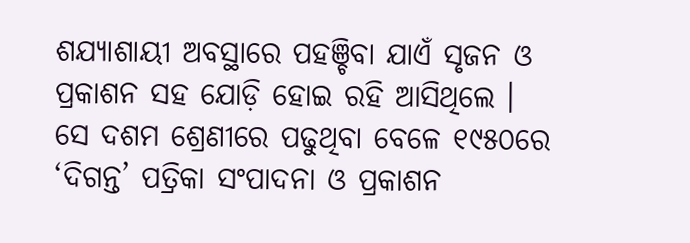ଶଯ୍ୟାଶାୟୀ ଅବସ୍ଥାରେ ପହଞ୍ଚିବା ଯାଏଁ ସୃଜନ ଓ ପ୍ରକାଶନ ସହ ଯୋଡ଼ି ହୋଇ ରହି ଆସିଥିଲେ ।
ସେ ଦଶମ ଶ୍ରେଣୀରେ ପଢୁଥିବା ବେଳେ ୧୯୫୦ରେ ‘ଦିଗନ୍ତ’ ପତ୍ରିକା ସଂପାଦନା ଓ ପ୍ରକାଶନ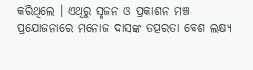କରିଥିଲେ । ଏଥିରୁ ସୃଜନ ଓ ପ୍ରକାଶନ ମଞ୍ଚ ପ୍ରଯୋଜନାରେ ମନୋଜ ଦାସଙ୍କ ତତ୍ପରତା ବେଶ ଲକ୍ଷ୍ୟ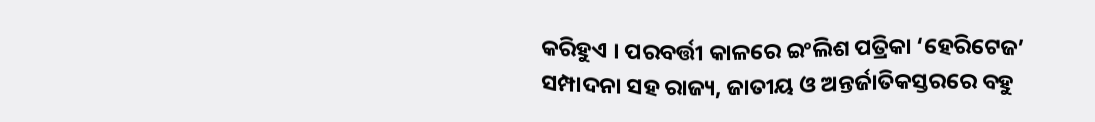କରିହୁଏ । ପରବର୍ତ୍ତୀ କାଳରେ ଇଂଲିଶ ପତ୍ରିକା ‘ହେରିଟେଜ’ ସମ୍ପାଦନା ସହ ରାଜ୍ୟ, ଜାତୀୟ ଓ ଅନ୍ତର୍ଜାତିକସ୍ତରରେ ବହୁ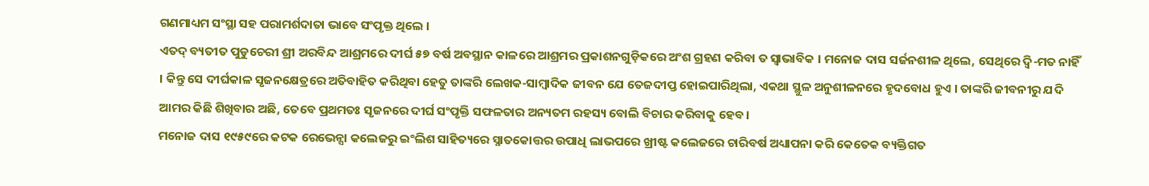ଗଣମାଧ୍ୟମ ସଂସ୍ଥା ସହ ପରାମର୍ଶଦାତା ଭାବେ ସଂପୃକ୍ତ ଥିଲେ ।
ଏତଦ୍ ବ୍ୟତୀତ ପୁଡୁଚେରୀ ଶ୍ରୀ ଅରବିନ୍ଦ ଆଶ୍ରମରେ ଦୀର୍ଘ ୫୭ ବର୍ଷ ଅବସ୍ଥାନ କାଳରେ ଆଶ୍ରମର ପ୍ରକାଶନଗୁଡ଼ିକରେ ଅଂଶ ଗ୍ରହଣ କରିବା ତ ସ୍ୱାଭାବିକ । ମନୋଜ ଦାସ ସର୍ଜନଶୀଳ ଥିଲେ, ସେଥିରେ ଦ୍ୱି-ମତ ନାହିଁ । କିନ୍ତୁ ସେ ଦୀର୍ଘକାଳ ସୃଜନକ୍ଷେତ୍ରରେ ଅତିବାହିତ କରିଥିବା ହେତୁ ତାଙ୍କରି ଲେଖକ-ସାମ୍ୱାଦିକ ଜୀବନ ଯେ ତେଜଦୀପ୍ତ ହୋଇପାରିଥିଲା, ଏକଥା ସ୍ଥୁଳ ଅନୁଶୀଳନରେ ହୃଦବୋଧ ହୁଏ । ତାଙ୍କରି ଜୀବନୀରୁ ଯଦି ଆମର କିଛି ଶିଖିବାର ଅଛି, ତେବେ ପ୍ରଥମତଃ ସୃଜନରେ ଦୀର୍ଘ ସଂପୃକ୍ତି ସଫଳତାର ଅନ୍ୟତମ ରହସ୍ୟ ବୋଲି ବିଚାର କରିବାକୁ ହେବ ।
ମନୋଜ ଦାସ ୧୯୫୯ରେ କଟକ ରେଭେନ୍ସା କଲେଜରୁ ଇଂଲିଶ ସାହିତ୍ୟରେ ସ୍ନାତକୋତ୍ତର ଉପାଧି ଲାଭପରେ ଖ୍ରୀଷ୍ଟ କଲେଜରେ ଚାରିବର୍ଷ ଅଧ୍ୟାପନା କରି କେତେକ ବ୍ୟକ୍ତିଗତ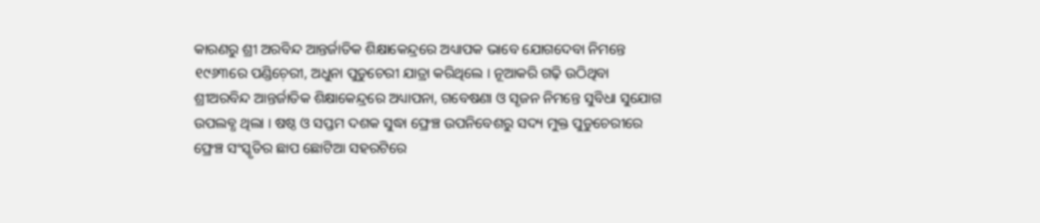କାରଣରୁ ଶ୍ରୀ ଅରବିନ୍ଦ ଆନ୍ତର୍ଜାତିକ ଶିକ୍ଷାକେନ୍ଦ୍ରରେ ଅଧ୍ୟାପକ ଭାବେ ଯୋଗଦେବା ନିମନ୍ତେ ୧୯୬୩ରେ ପଣ୍ଡିଚ଼େରୀ, ଅଧୁନା ପୁଡୁଚେରୀ ଯାତ୍ରା କରିଥିଲେ । ନୂଆକରି ଗଢ଼ି ଉଠିଥିବା ଶ୍ରୀଅରବିନ୍ଦ ଆନ୍ତର୍ଜାତିକ ଶିକ୍ଷାକେନ୍ଦ୍ରରେ ଅଧ୍ୟାପନା, ଗବେଷଣା ଓ ସୃଜନ ନିମନ୍ତେ ସୁବିଧା ସୁଯୋଗ ଉପଲବ୍ଧ ଥିଲା । ଷଷ୍ଠ ଓ ସପ୍ତମ ଦଶକ ସୁଦ୍ଧା ଫ୍ରେଞ୍ଚ ଉପନିବେଶରୁ ସଦ୍ୟ ମୁକ୍ତ ପୁଡୁଚେରୀରେ ଫ୍ରେଞ୍ଚ ସଂସ୍କୃତିର ଛାପ ଛୋଟିଆ ସହରଟିରେ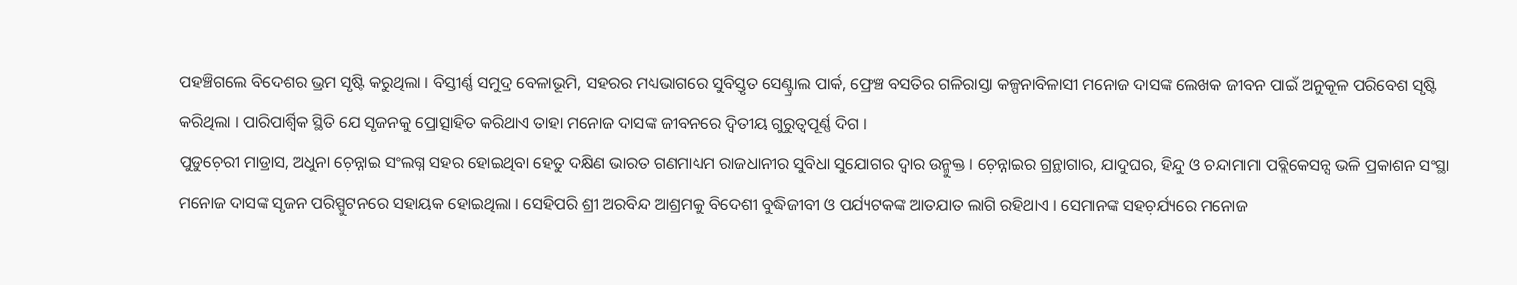ପହଞ୍ଚିଗଲେ ବିଦେଶର ଭ୍ରମ ସୃଷ୍ଟି କରୁଥିଲା । ବିସ୍ତୀର୍ଣ୍ଣ ସମୁଦ୍ର ବେଳାଭୂମି, ସହରର ମଧ୍ୟଭାଗରେ ସୁବିସ୍ତୃତ ସେଣ୍ଟ୍ରାଲ ପାର୍କ, ଫ୍ରେଞ୍ଚ ବସତିର ଗଳିରାସ୍ତା କଳ୍ପନାବିଳାସୀ ମନୋଜ ଦାସଙ୍କ ଲେଖକ ଜୀବନ ପାଇଁ ଅନୁକୂଳ ପରିବେଶ ସୃଷ୍ଟି କରିଥିଲା । ପାରିପାର୍ଶ୍ୱିକ ସ୍ଥିତି ଯେ ସୃଜନକୁ ପ୍ରୋତ୍ସାହିତ କରିଥାଏ ତାହା ମନୋଜ ଦାସଙ୍କ ଜୀବନରେ ଦ୍ୱିତୀୟ ଗୁରୁତ୍ୱପୂର୍ଣ୍ଣ ଦିଗ ।
ପୁଡୁଚ଼େରୀ ମାଡ୍ରାସ, ଅଧୁନା ଚ଼େନ୍ନାଇ ସଂଲଗ୍ନ ସହର ହୋଇଥିବା ହେତୁ ଦକ୍ଷିଣ ଭାରତ ଗଣମାଧ୍ୟମ ରାଜଧାନୀର ସୁବିଧା ସୁଯୋଗର ଦ୍ୱାର ଉନ୍ମୁକ୍ତ । ଚ଼େନ୍ନାଇର ଗ୍ରନ୍ଥାଗାର, ଯାଦୁଘର, ହିନ୍ଦୁ ଓ ଚନ୍ଦାମାମା ପବ୍ଲିକେସନ୍ସ ଭଳି ପ୍ରକାଶନ ସଂସ୍ଥା ମନୋଜ ଦାସଙ୍କ ସୃଜନ ପରିସ୍ପୁଟନରେ ସହାୟକ ହୋଇଥିଲା । ସେହିପରି ଶ୍ରୀ ଅରବିନ୍ଦ ଆଶ୍ରମକୁ ବିଦେଶୀ ବୁଦ୍ଧିଜୀବୀ ଓ ପର୍ଯ୍ୟଟକଙ୍କ ଆତଯାତ ଲାଗି ରହିଥାଏ । ସେମାନଙ୍କ ସହଚ଼ର୍ଯ୍ୟରେ ମନୋଜ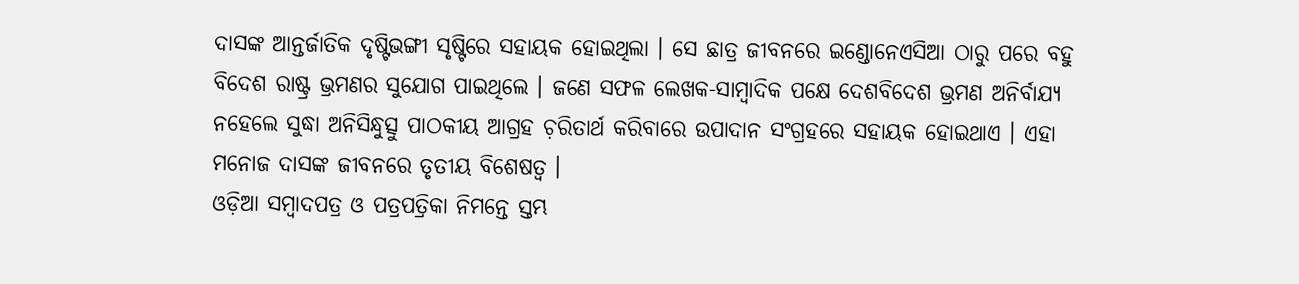ଦାସଙ୍କ ଆନ୍ତର୍ଜାତିକ ଦୃଷ୍ଟିଭଙ୍ଗୀ ସୃଷ୍ଟିରେ ସହାୟକ ହୋଇଥିଲା । ସେ ଛାତ୍ର ଜୀବନରେ ଇଣ୍ଡୋନେଏସିଆ ଠାରୁ ପରେ ବହୁ ବିଦେଶ ରାଷ୍ଟ୍ର ଭ୍ରମଣର ସୁଯୋଗ ପାଇଥିଲେ । ଜଣେ ସଫଳ ଲେଖକ-ସାମ୍ୱାଦିକ ପକ୍ଷେ ଦେଶବିଦେଶ ଭ୍ରମଣ ଅନିର୍ବାଯ୍ୟ ନହେଲେ ସୁଦ୍ଧା ଅନିସିନ୍ଧୁତ୍ସୁ ପାଠକୀୟ ଆଗ୍ରହ ଚ଼ରିତାର୍ଥ କରିବାରେ ଉପାଦାନ ସଂଗ୍ରହରେ ସହାୟକ ହୋଇଥାଏ । ଏହା ମନୋଜ ଦାସଙ୍କ ଜୀବନରେ ତୃତୀୟ ବିଶେଷତ୍ୱ ।
ଓଡ଼ିଆ ସମ୍ୱାଦପତ୍ର ଓ ପତ୍ରପତ୍ରିକା ନିମନ୍ତେ ସ୍ତମ୍ଭ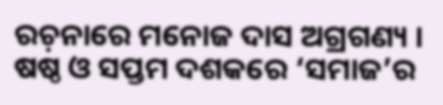ରଚ଼ନାରେ ମନୋଜ ଦାସ ଅଗ୍ରଗଣ୍ୟ । ଷଷ୍ଠ ଓ ସପ୍ତମ ଦଶକରେ ‘ସମାଜ’ର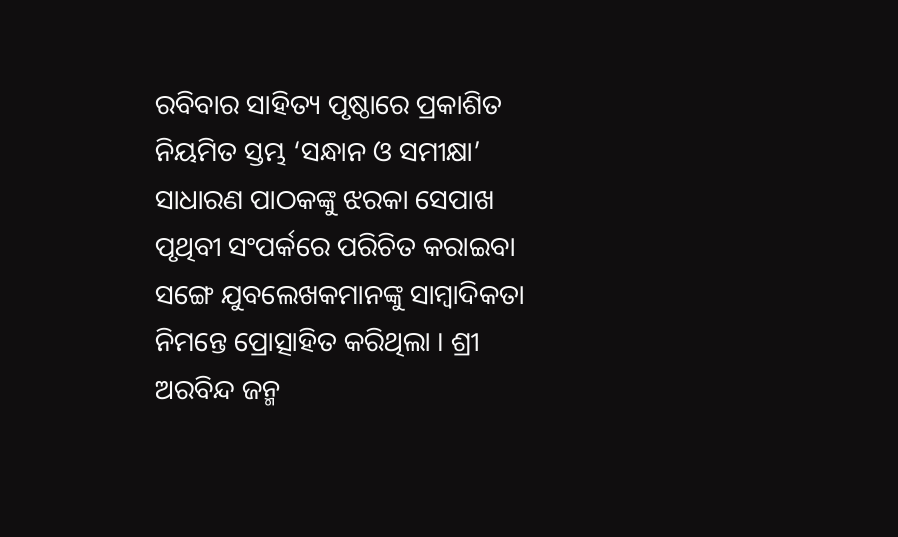ରବିବାର ସାହିତ୍ୟ ପୃଷ୍ଠାରେ ପ୍ରକାଶିତ ନିୟମିତ ସ୍ତମ୍ଭ ‘ସନ୍ଧାନ ଓ ସମୀକ୍ଷା’ ସାଧାରଣ ପାଠକଙ୍କୁ ଝରକା ସେପାଖ ପୃଥିବୀ ସଂପର୍କରେ ପରିଚିତ କରାଇବା ସଙ୍ଗେ ଯୁବଲେଖକମାନଙ୍କୁ ସାମ୍ୱାଦିକତା ନିମନ୍ତେ ପ୍ରୋତ୍ସାହିତ କରିଥିଲା । ଶ୍ରୀ ଅରବିନ୍ଦ ଜନ୍ମ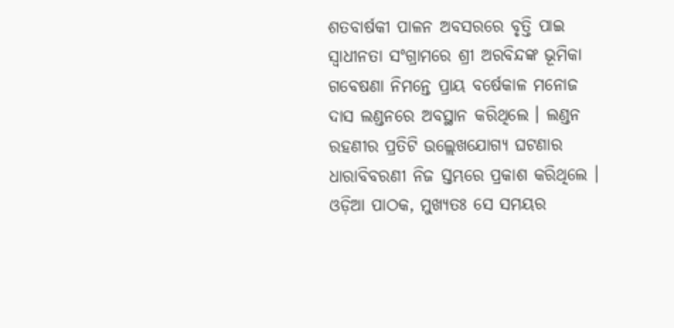ଶତବାର୍ଷକୀ ପାଳନ ଅବସରରେ ବୃତ୍ତି ପାଇ ସ୍ୱାଧୀନତା ସଂଗ୍ରାମରେ ଶ୍ରୀ ଅରବିନ୍ଦଙ୍କ ଭୂମିକା ଗବେଷଣା ନିମନ୍ତେ ପ୍ରାୟ ବର୍ଷେକାଳ ମନୋଜ ଦାସ ଲଣ୍ଡନରେ ଅବସ୍ଥାନ କରିଥିଲେ । ଲଣ୍ଡନ ରହଣୀର ପ୍ରତିଟି ଉଲ୍ଲେଖଯୋଗ୍ୟ ଘଟଣାର ଧାରାବିବରଣୀ ନିଜ ସ୍ତମ୍ଭରେ ପ୍ରକାଶ କରିଥିଲେ । ଓଡ଼ିଆ ପାଠକ, ମୁଖ୍ୟତଃ ସେ ସମୟର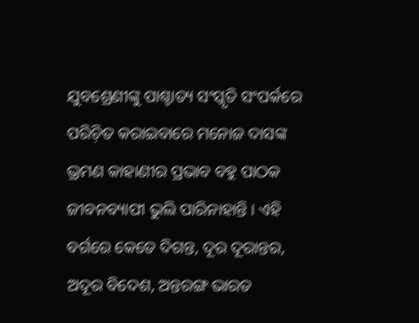ଯୁବଶ୍ରେଣୀଙ୍କୁ ପାଶ୍ଚାତ୍ୟ ସଂସ୍କୃତି ସଂପର୍କରେ ପରିଚ଼ିତ କରାଇବାରେ ମନୋଜ ଦାସଙ୍କ ଭ୍ରମଣ କାହାଣୀର ପ୍ରଭାବ ବହୁ ପାଠକ ଜୀବନବ୍ୟାପୀ ଭୁଲି ପାରିନାହାନ୍ତି । ଏହି ବର୍ଗରେ କେତେ ଦିଗନ୍ତ, ଦୂର ଦୂରାନ୍ତର, ଅଦୂର ବିଦେଶ, ଅନ୍ତରଙ୍ଗ ଭାରତ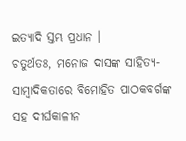ଇତ୍ୟାଦି ସ୍ତମ୍ଭ ପ୍ରଧାନ ।
ଚତୁର୍ଥତଃ, ମନୋଜ ଦାସଙ୍କ ସାହିତ୍ୟ-ସାମ୍ୱାଦିକତାରେ ବିମୋହିତ ପାଠକବର୍ଗଙ୍କ ସହ ଦୀର୍ଘକାଳୀନ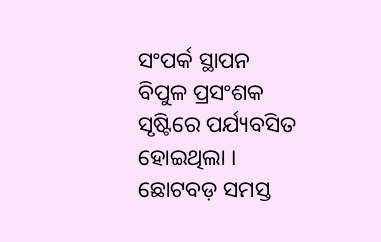ସଂପର୍କ ସ୍ଥାପନ ବିପୁଳ ପ୍ରସଂଶକ ସୃଷ୍ଟିରେ ପର୍ଯ୍ୟବସିତ ହୋଇଥିଲା । ଛୋଟବଡ଼ ସମସ୍ତ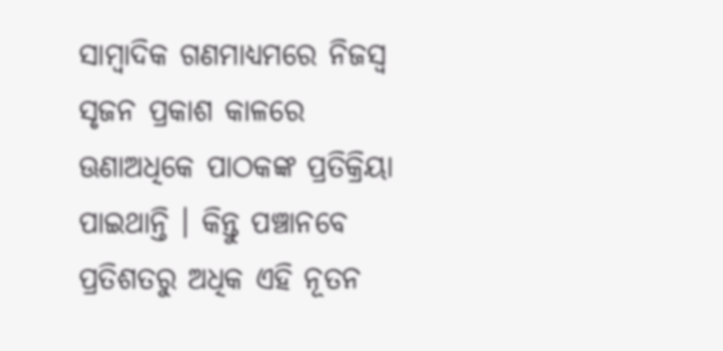ସାମ୍ୱାଦିକ ଗଣମାଧ୍ୟମରେ ନିଜସ୍ୱ ସୃଜନ ପ୍ରକାଶ କାଳରେ ଊଣାଅଧିକେ ପାଠକଙ୍କ ପ୍ରତିକ୍ରିୟା ପାଇଥାନ୍ତି । କିନ୍ତୁ ପଞ୍ଚାନବେ ପ୍ରତିଶତରୁ ଅଧିକ ଏହି ନୂତନ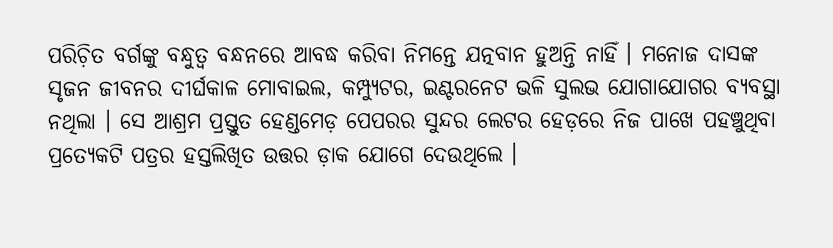ପରିଚ଼ିତ ବର୍ଗଙ୍କୁ ବନ୍ଧୁତ୍ୱ ବନ୍ଧନରେ ଆବଦ୍ଧ କରିବା ନିମନ୍ତେ ଯତ୍ନବାନ ହୁଅନ୍ତି ନାହିଁ । ମନୋଜ ଦାସଙ୍କ ସୃଜନ ଜୀବନର ଦୀର୍ଘକାଳ ମୋବାଇଲ, କମ୍ପ୍ୟୁଟର, ଇଣ୍ଟରନେଟ ଭଳି ସୁଲଭ ଯୋଗାଯୋଗର ବ୍ୟବସ୍ଥା ନଥିଲା । ସେ ଆଶ୍ରମ ପ୍ରସ୍ତୁତ ହେଣ୍ଡମେଡ଼ ପେପରର ସୁନ୍ଦର ଲେଟର ହେଡ଼ରେ ନିଜ ପାଖେ ପହଞ୍ଚୁଥିବା ପ୍ରତ୍ୟେକଟି ପତ୍ରର ହସ୍ତଲିଖିତ ଉତ୍ତର ଡ଼ାକ ଯୋଗେ ଦେଉଥିଲେ ।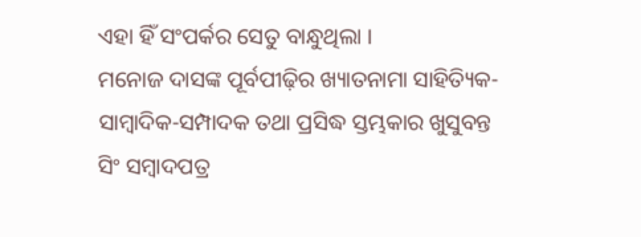ଏହା ହିଁ ସଂପର୍କର ସେତୁ ବାନ୍ଧୁଥିଲା ।
ମନୋଜ ଦାସଙ୍କ ପୂର୍ବପୀଢ଼ିର ଖ୍ୟାତନାମା ସାହିତ୍ୟିକ-ସାମ୍ୱାଦିକ-ସମ୍ପାଦକ ତଥା ପ୍ରସିଦ୍ଧ ସ୍ତମ୍ଭକାର ଖୁସୁବନ୍ତ ସିଂ ସମ୍ୱାଦପତ୍ର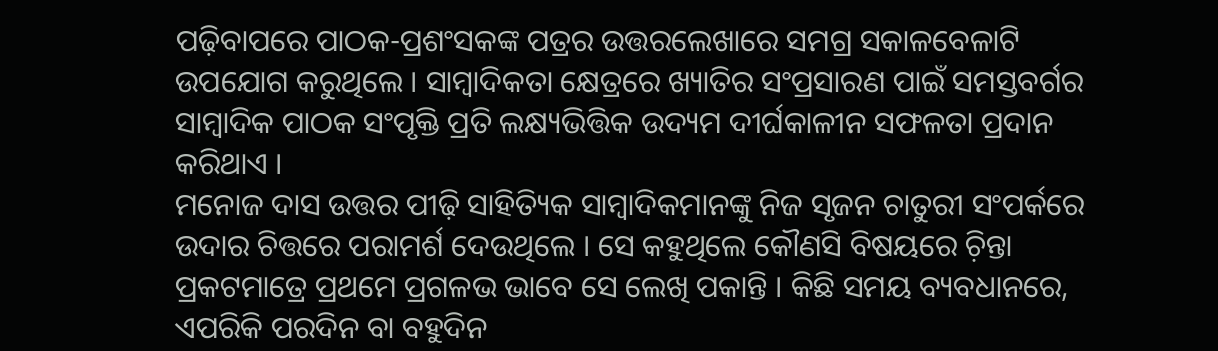ପଢ଼ିବାପରେ ପାଠକ-ପ୍ରଶଂସକଙ୍କ ପତ୍ରର ଉତ୍ତରଲେଖାରେ ସମଗ୍ର ସକାଳବେଳାଟି ଉପଯୋଗ କରୁଥିଲେ । ସାମ୍ୱାଦିକତା କ୍ଷେତ୍ରରେ ଖ୍ୟାତିର ସଂପ୍ରସାରଣ ପାଇଁ ସମସ୍ତବର୍ଗର ସାମ୍ୱାଦିକ ପାଠକ ସଂପୃକ୍ତି ପ୍ରତି ଲକ୍ଷ୍ୟଭିତ୍ତିକ ଉଦ୍ୟମ ଦୀର୍ଘକାଳୀନ ସଫଳତା ପ୍ରଦାନ କରିଥାଏ ।
ମନୋଜ ଦାସ ଉତ୍ତର ପୀଢ଼ି ସାହିତ୍ୟିକ ସାମ୍ୱାଦିକମାନଙ୍କୁ ନିଜ ସୃଜନ ଚାତୁରୀ ସଂପର୍କରେ ଉଦାର ଚିତ୍ତରେ ପରାମର୍ଶ ଦେଉଥିଲେ । ସେ କହୁଥିଲେ କୌଣସି ବିଷୟରେ ଚ଼ିନ୍ତା ପ୍ରକଟମାତ୍ରେ ପ୍ରଥମେ ପ୍ରଗଳଭ ଭାବେ ସେ ଲେଖି ପକାନ୍ତି । କିଛି ସମୟ ବ୍ୟବଧାନରେ, ଏପରିକି ପରଦିନ ବା ବହୁଦିନ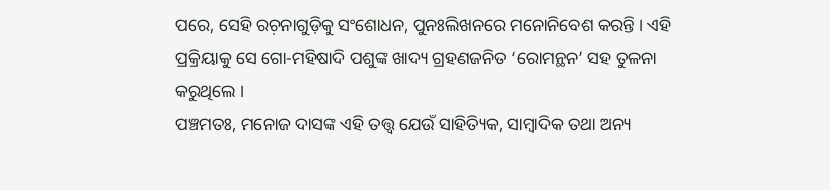ପରେ, ସେହି ରଚ଼ନାଗୁଡ଼ିକୁ ସଂଶୋଧନ, ପୁନଃଲିଖନରେ ମନୋନିବେଶ କରନ୍ତି । ଏହି ପ୍ରକ୍ରିୟାକୁ ସେ ଗୋ-ମହିଷାଦି ପଶୁଙ୍କ ଖାଦ୍ୟ ଗ୍ରହଣଜନିତ ‘ରୋମନ୍ଥନ’ ସହ ତୁଳନା କରୁଥିଲେ ।
ପଞ୍ଚମତଃ, ମନୋଜ ଦାସଙ୍କ ଏହି ତତ୍ତ୍ୱ ଯେଉଁ ସାହିତ୍ୟିକ, ସାମ୍ୱାଦିକ ତଥା ଅନ୍ୟ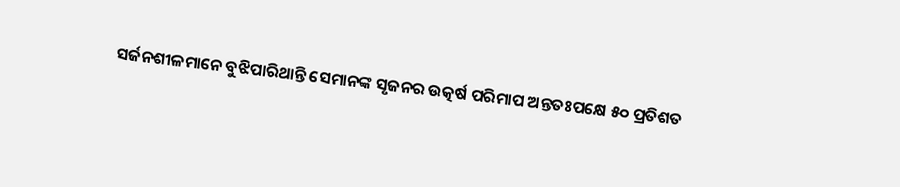ସର୍ଜନଶୀଳମାନେ ବୁଝିପାରିଥାନ୍ତି ସେମାନଙ୍କ ସୃଜନର ଉତ୍କର୍ଷ ପରିମାପ ଅନ୍ତତଃପକ୍ଷେ ୫୦ ପ୍ରତିଶତ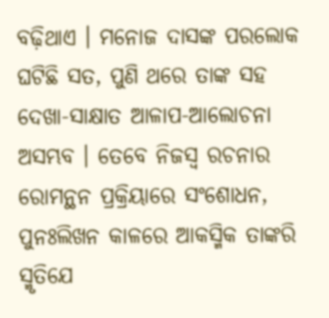ବଢ଼ିଥାଏ । ମନୋଜ ଦାସଙ୍କ ପରଲୋକ ଘଟିଛି ସତ, ପୁଣି ଥରେ ତାଙ୍କ ସହ ଦେଖା-ସାକ୍ଷାତ ଆଳାପ-ଆଲୋଚନା ଅସମ୍ଭବ । ତେବେ ନିଜସ୍ୱ ରଚନାର ରୋମନ୍ଥନ ପ୍ରକ୍ରିୟାରେ ସଂଶୋଧନ, ପୁନଃଲିଖନ କାଳରେ ଆକସ୍ମିକ ତାଙ୍କରି ସ୍ମୃତିଯେ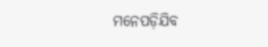ମନେପଡ଼ିଯିବ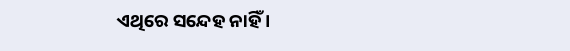ଏଥିରେ ସନ୍ଦେହ ନାହିଁ ।